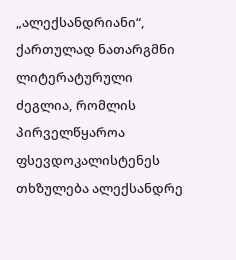„ალექსანდრიანი“, ქართულად ნათარგმნი ლიტერატურული ძეგლია, რომლის პირველწყაროა ფსევდოკალისტენეს თხზულება ალექსანდრე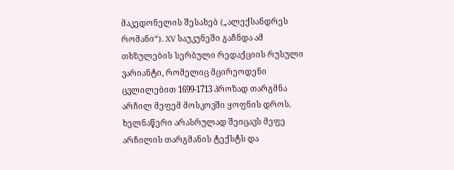მაკედონელის შესახებ („ალექსანდრეს რომანი“). XV საუკუნეში გაჩნდა ამ თხზულების სერბული რედაქციის რუსული ვარიანტი, რომელიც მცირეოდენი ცვლილებით 1699-1713 პროზად თარგმნა არჩილ მეფემ მოსკოვში ყოფნის დროს.
ხელნაწერი არასრულად შეიცავს მეფე არჩილის თარგმანის ტექსტს და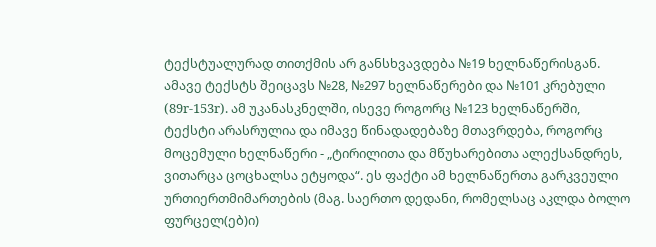ტექსტუალურად თითქმის არ განსხვავდება №19 ხელნაწერისგან. ამავე ტექსტს შეიცავს №28, №297 ხელნაწერები და №101 კრებული (89r-153r). ამ უკანასკნელში, ისევე როგორც №123 ხელნაწერში, ტექსტი არასრულია და იმავე წინადადებაზე მთავრდება, როგორც მოცემული ხელნაწერი - „ტირილითა და მწუხარებითა ალექსანდრეს, ვითარცა ცოცხალსა ეტყოდა“. ეს ფაქტი ამ ხელნაწერთა გარკვეული ურთიერთმიმართების (მაგ. საერთო დედანი, რომელსაც აკლდა ბოლო ფურცელ(ებ)ი)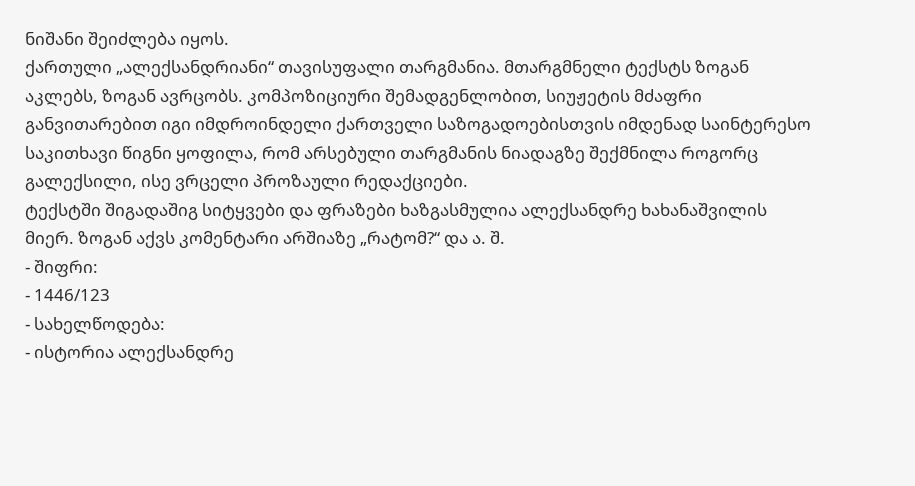ნიშანი შეიძლება იყოს.
ქართული „ალექსანდრიანი“ თავისუფალი თარგმანია. მთარგმნელი ტექსტს ზოგან აკლებს, ზოგან ავრცობს. კომპოზიციური შემადგენლობით, სიუჟეტის მძაფრი განვითარებით იგი იმდროინდელი ქართველი საზოგადოებისთვის იმდენად საინტერესო საკითხავი წიგნი ყოფილა, რომ არსებული თარგმანის ნიადაგზე შექმნილა როგორც გალექსილი, ისე ვრცელი პროზაული რედაქციები.
ტექსტში შიგადაშიგ სიტყვები და ფრაზები ხაზგასმულია ალექსანდრე ხახანაშვილის მიერ. ზოგან აქვს კომენტარი არშიაზე „რატომ?“ და ა. შ.
- შიფრი:
- 1446/123
- სახელწოდება:
- ისტორია ალექსანდრე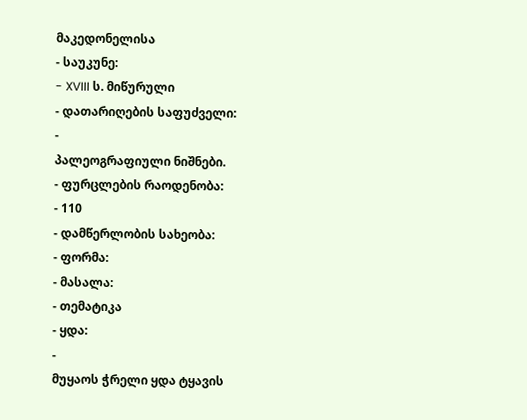მაკედონელისა
- საუკუნე:
- XVIII ს. მიწურული
- დათარიღების საფუძველი:
-
პალეოგრაფიული ნიშნები.
- ფურცლების რაოდენობა:
- 110
- დამწერლობის სახეობა:
- ფორმა:
- მასალა:
- თემატიკა
- ყდა:
-
მუყაოს ჭრელი ყდა ტყავის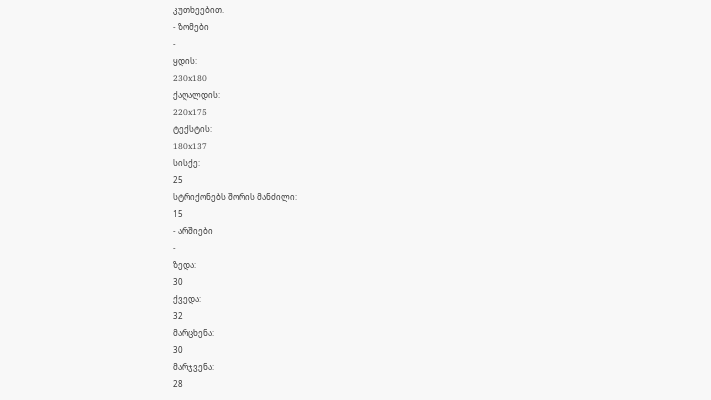კუთხეებით.
- ზომები
-
ყდის:
230x180
ქაღალდის:
220x175
ტექსტის:
180x137
სისქე:
25
სტრიქონებს შორის მანძილი:
15
- არშიები
-
ზედა:
30
ქვედა:
32
მარცხენა:
30
მარჯვენა:
28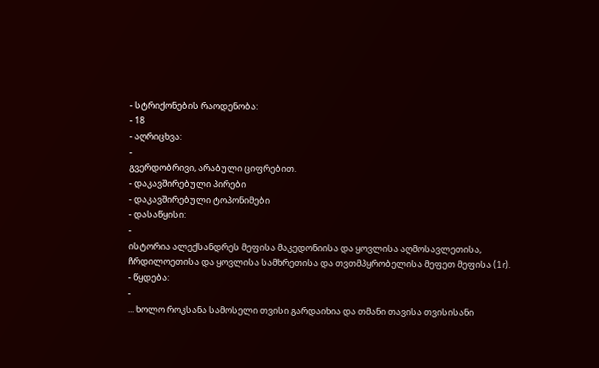- სტრიქონების რაოდენობა:
- 18
- აღრიცხვა:
-
გვერდობრივი, არაბული ციფრებით.
- დაკავშირებული პირები
- დაკავშირებული ტოპონიმები
- დასაწყისი:
-
ისტორია ალექსანდრეს მეფისა მაკედონიისა და ყოვლისა აღმოსავლეთისა, ჩრდილოეთისა და ყოვლისა სამხრეთისა და თვთმპყრობელისა მეფეთ მეფისა (1r).
- წყდება:
-
... ხოლო როკსანა სამოსელი თვისი გარდაიხია და თმანი თავისა თვისისანი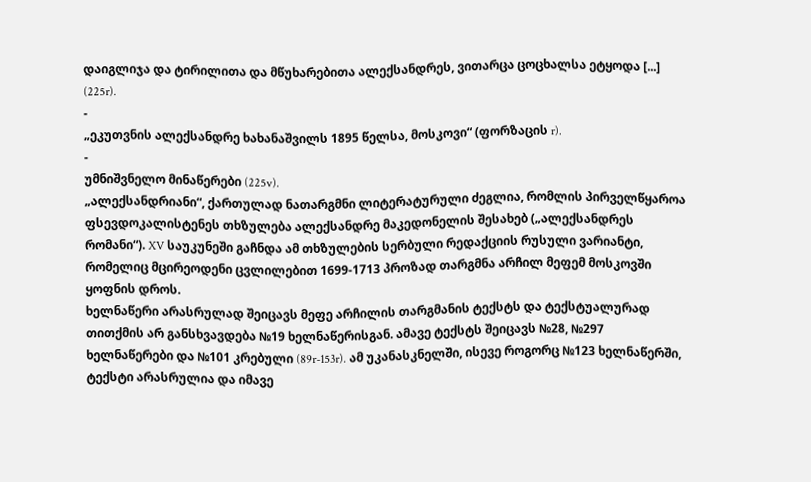დაიგლიჯა და ტირილითა და მწუხარებითა ალექსანდრეს, ვითარცა ცოცხალსა ეტყოდა [...] (225r).
-
„ეკუთვნის ალექსანდრე ხახანაშვილს 1895 წელსა, მოსკოვი“ (ფორზაცის r).
-
უმნიშვნელო მინაწერები (225v).
„ალექსანდრიანი“, ქართულად ნათარგმნი ლიტერატურული ძეგლია, რომლის პირველწყაროა ფსევდოკალისტენეს თხზულება ალექსანდრე მაკედონელის შესახებ („ალექსანდრეს რომანი“). XV საუკუნეში გაჩნდა ამ თხზულების სერბული რედაქციის რუსული ვარიანტი, რომელიც მცირეოდენი ცვლილებით 1699-1713 პროზად თარგმნა არჩილ მეფემ მოსკოვში ყოფნის დროს.
ხელნაწერი არასრულად შეიცავს მეფე არჩილის თარგმანის ტექსტს და ტექსტუალურად თითქმის არ განსხვავდება №19 ხელნაწერისგან. ამავე ტექსტს შეიცავს №28, №297 ხელნაწერები და №101 კრებული (89r-153r). ამ უკანასკნელში, ისევე როგორც №123 ხელნაწერში, ტექსტი არასრულია და იმავე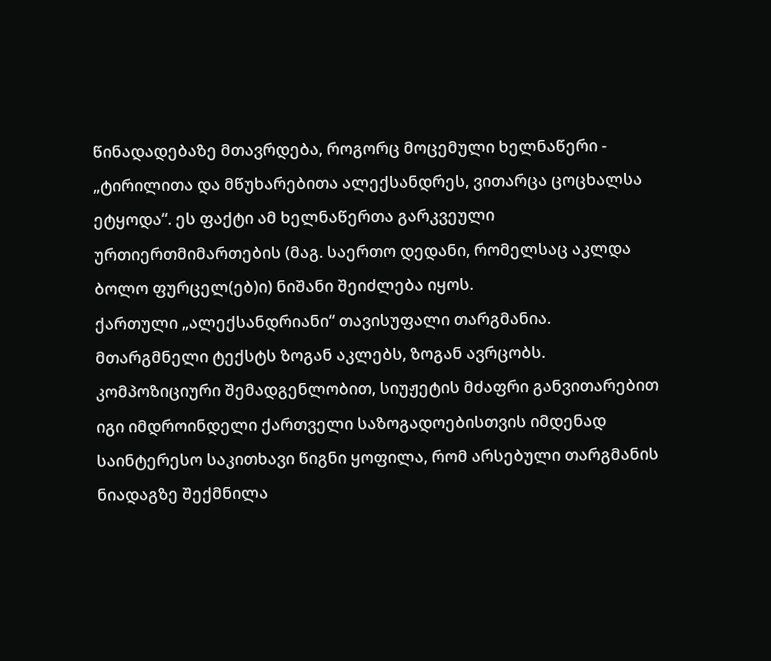წინადადებაზე მთავრდება, როგორც მოცემული ხელნაწერი - „ტირილითა და მწუხარებითა ალექსანდრეს, ვითარცა ცოცხალსა ეტყოდა“. ეს ფაქტი ამ ხელნაწერთა გარკვეული ურთიერთმიმართების (მაგ. საერთო დედანი, რომელსაც აკლდა ბოლო ფურცელ(ებ)ი) ნიშანი შეიძლება იყოს.
ქართული „ალექსანდრიანი“ თავისუფალი თარგმანია. მთარგმნელი ტექსტს ზოგან აკლებს, ზოგან ავრცობს. კომპოზიციური შემადგენლობით, სიუჟეტის მძაფრი განვითარებით იგი იმდროინდელი ქართველი საზოგადოებისთვის იმდენად საინტერესო საკითხავი წიგნი ყოფილა, რომ არსებული თარგმანის ნიადაგზე შექმნილა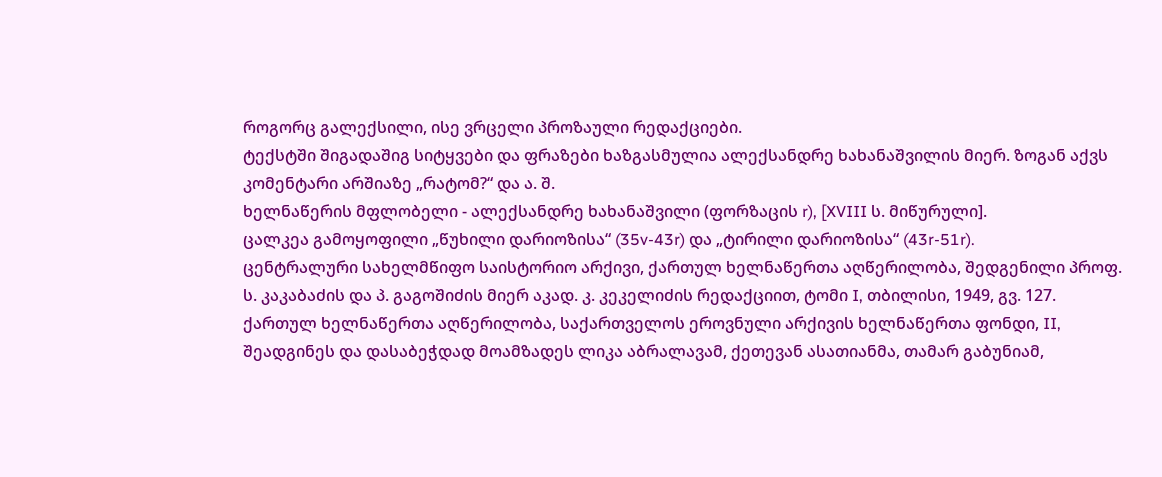როგორც გალექსილი, ისე ვრცელი პროზაული რედაქციები.
ტექსტში შიგადაშიგ სიტყვები და ფრაზები ხაზგასმულია ალექსანდრე ხახანაშვილის მიერ. ზოგან აქვს კომენტარი არშიაზე „რატომ?“ და ა. შ.
ხელნაწერის მფლობელი - ალექსანდრე ხახანაშვილი (ფორზაცის r), [XVIII ს. მიწურული].
ცალკეა გამოყოფილი „წუხილი დარიოზისა“ (35v-43r) და „ტირილი დარიოზისა“ (43r-51r).
ცენტრალური სახელმწიფო საისტორიო არქივი, ქართულ ხელნაწერთა აღწერილობა, შედგენილი პროფ. ს. კაკაბაძის და პ. გაგოშიძის მიერ აკად. კ. კეკელიძის რედაქციით, ტომი I, თბილისი, 1949, გვ. 127.
ქართულ ხელნაწერთა აღწერილობა, საქართველოს ეროვნული არქივის ხელნაწერთა ფონდი, II, შეადგინეს და დასაბეჭდად მოამზადეს ლიკა აბრალავამ, ქეთევან ასათიანმა, თამარ გაბუნიამ,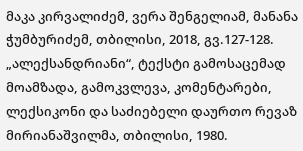მაკა კირვალიძემ, ვერა შენგელიამ, მანანა ჭუმბურიძემ, თბილისი, 2018, გვ.127-128.
„ალექსანდრიანი“, ტექსტი გამოსაცემად მოამზადა, გამოკვლევა, კომენტარები, ლექსიკონი და საძიებელი დაურთო რევაზ მირიანაშვილმა, თბილისი, 1980.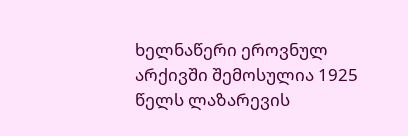ხელნაწერი ეროვნულ არქივში შემოსულია 1925 წელს ლაზარევის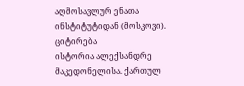აღმოსავლურ ენათა ინსტიტუტიდან (მოსკოვი).
ციტირება
ისტორია ალექსანდრე მაკედონელისა. ქართულ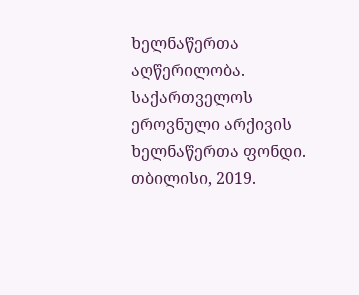ხელნაწერთა აღწერილობა. საქართველოს ეროვნული არქივის ხელნაწერთა ფონდი. თბილისი, 2019.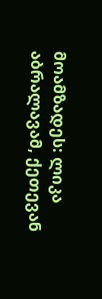მოამზადეს: ლიკა აბრალავამ, ქეთევან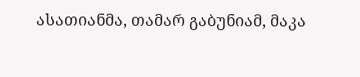ასათიანმა, თამარ გაბუნიამ, მაკა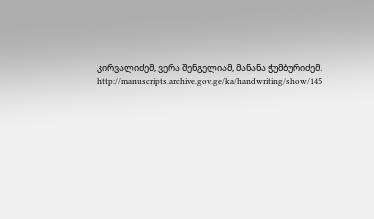კირვალიძემ, ვერა შენგელიამ, მანანა ჭუმბურიძემ. http://manuscripts.archive.gov.ge/ka/handwriting/show/145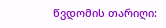წვდომის თარიღი: